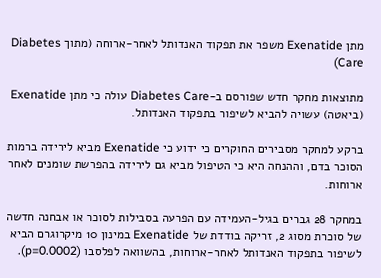מתן Exenatide משפר את תפקוד האנדותל לאחר-ארוחה (מתוך Diabetes Care)

מתוצאות מחקר חדש שפורסם ב-Diabetes Care עולה כי מתן Exenatide (ביאטה) עשויה להביא לשיפור בתפקוד האנדותל.

ברקע למחקר מסבירים החוקרים כי ידוע כי Exenatide מביא לירידה ברמות הסוכר בדם, וההנחה היא כי הטיפול מביא גם לירידה בהפרשת שומנים לאחר ארוחות.

במחקר 28 גברים בגיל-העמידה עם הפרעה בסבילות לסוכר או אבחנה חדשה של סוכרת מסוג 2, זריקה בודדת של Exenatide במינון 10 מיקרוגרם הביא לשיפור בתפקוד האנדותל לאחר-ארוחות, בהשוואה לפלסבו (p=0.0002).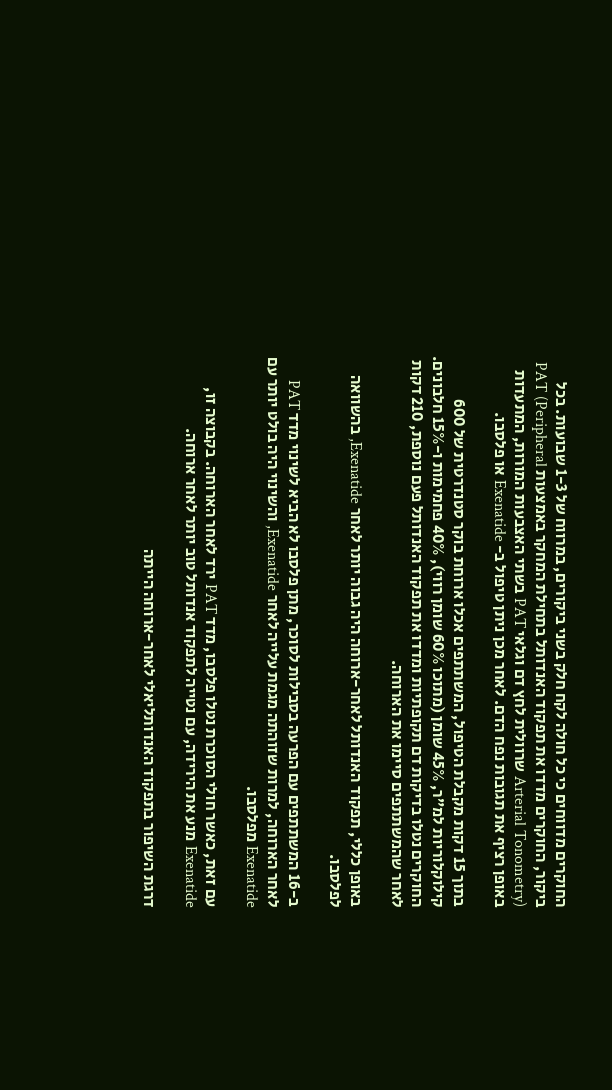החוקרים מדווחים כי כל חולה לקח חלק בשני ביקורים, במרווח של 1-3 שבועות. בכל ביקור, החוקרים מדדו את תפקוד האנדותל בתחילת המחקר באמצעות PAT (Peripheral Arterial Tonometry) שרוולית לחץ דם וגלאי PAT בשתי האצבעות המורות, המתעדות באופן רציף את תגובות נפח הדם. לאחר מכן ניתן טיפול ב- Exenatide או פלסבו.

בתוך 15 דקות מקבלת הטיפול, המשתתפים אכלו ארוחת בוקר סטנדרטית של 600 קילוקלוריות למ”ר, 45% שומן (מתוכו 60% שומן רווי), 40% פחמימות ו-15% חלבונים. החוקרים נטלו בדיקות דם תקופתיות ומדדו את תפקוד האנדותל פעם נוספת, 210 דקות לאחר שהמשתתפים סיימו את הארוחה.

באופן כללי, תפקוד האנדותל לאחר-ארוחה היה גבוה יותר לאחר Exenatide, בהשוואה לפלסבו.

ב-16 המשתתפים עם הפרעה בסבילות לסוכר, מתן פלסבו לא הביא לשינוי מדד PAT לאחר הארוחה, למרות שזוהתה מגמת עלייה לאחר Exenatide, והשינוי היה בולט יותר עם Exenatide מפלסבו.

עם זאת, כאשר חולי הסוכרת נטלו פלסבו, מדד PAT ירד לאחר הארוחה. בקבוצה זו, Exenatide מנע את הירידה, עם נטייה לתפקוד אנדותל טוב יותר לאחר ארוחה.

דרגת השיפור בתפקוד האנדותליאלי לאחר-ארוחה הייתה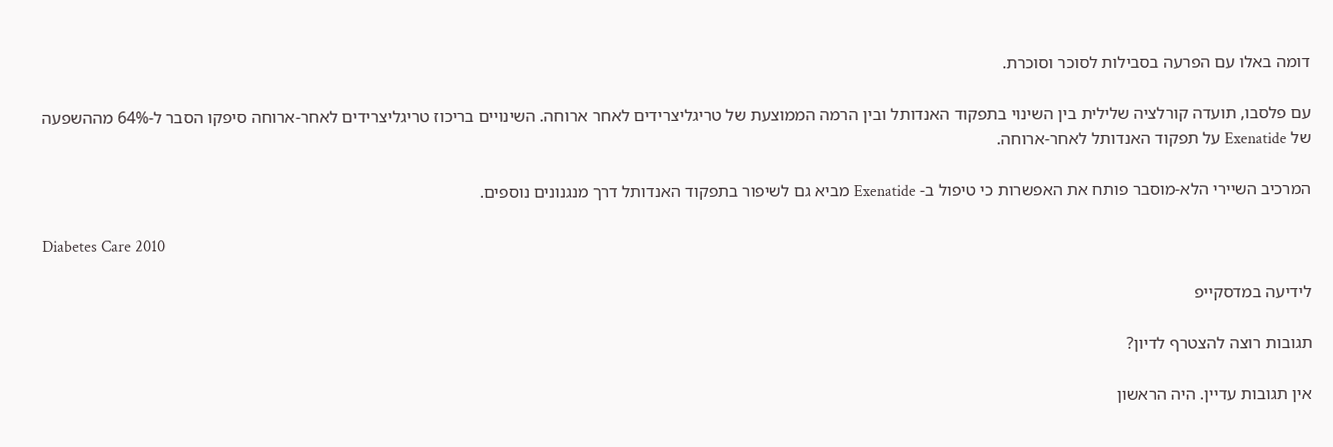דומה באלו עם הפרעה בסבילות לסוכר וסוכרת.

עם פלסבו, תועדה קורלציה שלילית בין השינוי בתפקוד האנדותל ובין הרמה הממוצעת של טריגליצרידים לאחר ארוחה. השינויים בריכוז טריגליצרידים לאחר-ארוחה סיפקו הסבר ל-64% מההשפעה של Exenatide על תפקוד האנדותל לאחר-ארוחה.

המרכיב השיירי הלא-מוסבר פותח את האפשרות כי טיפול ב- Exenatide מביא גם לשיפור בתפקוד האנדותל דרך מנגנונים נוספים.

Diabetes Care 2010

לידיעה במדסקייפ

תגובות רוצה להצטרף לדיון?

אין תגובות עדיין. היה הראשון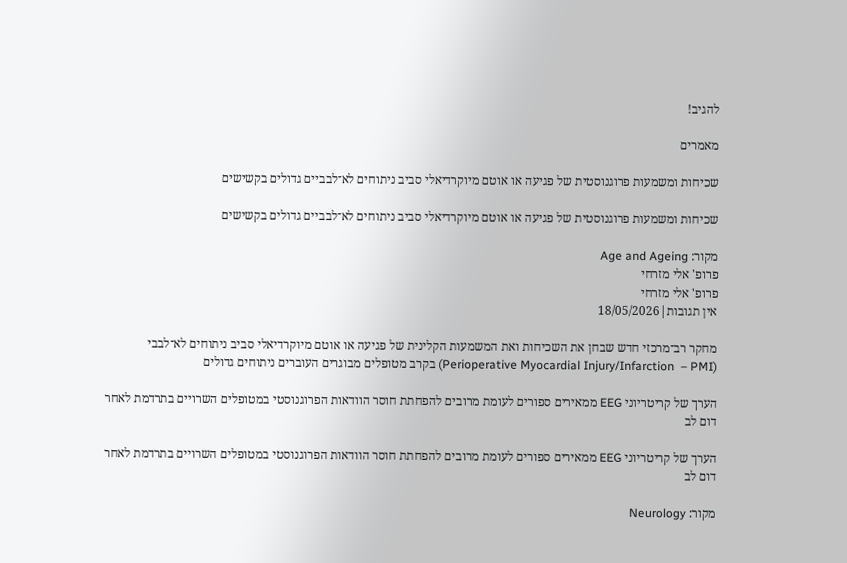להגיב!

מאמרים

שכיחות ומשמעות פרוגנוסטית של פגיעה או אוטם מיוקרדיאלי סביב ניתוחים לא־לבביים גדולים בקשישים

שכיחות ומשמעות פרוגנוסטית של פגיעה או אוטם מיוקרדיאלי סביב ניתוחים לא־לבביים גדולים בקשישים

מקור: Age and Ageing
פרופ' אלי מזרחי
פרופ' אלי מזרחי
אין תגובות|18/05/2026

מחקר רב־מרכזי חדש שבחן את השכיחות ואת המשמעות הקלינית של פגיעה או אוטם מיוקרדיאלי סביב ניתוחים לא־לבבי  (Perioperative Myocardial Injury/Infarction  – PMI) בקרב מטופלים מבוגרים העוברים ניתוחים גדולים

הערך של קריטריוני EEG ממאירים ספורים לעומת מרובים להפחתת חוסר הוודאות הפרוגנוסטי במטופלים השרויים בתרדמת לאחר דום לב

הערך של קריטריוני EEG ממאירים ספורים לעומת מרובים להפחתת חוסר הוודאות הפרוגנוסטי במטופלים השרויים בתרדמת לאחר דום לב

מקור: Neurology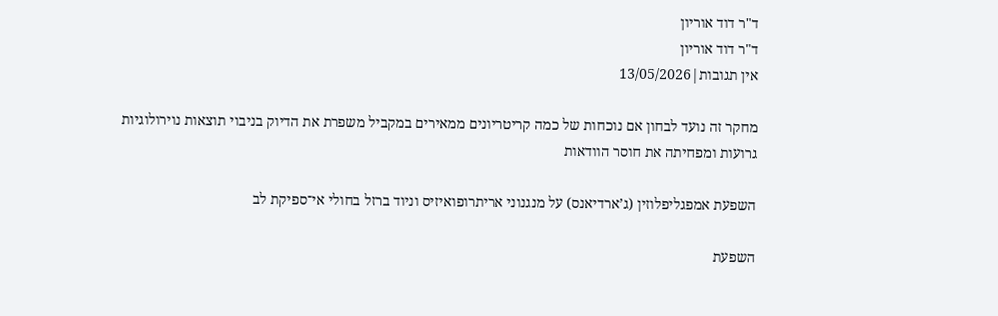ד"ר דוד אוריון
ד"ר דוד אוריון
אין תגובות|13/05/2026

מחקר זה נועד לבחון אם נוכחות של כמה קריטריונים ממאירים במקביל משפרת את הדיוק בניבוי תוצאות נוירולוגיות גרועות ומפחיתה את חוסר הוודאות

השפעת אמפגליפלוזין (ג’ארדיאנס) על מנגנוני אריתרופואיזיס וניוד ברזל בחולי אי־ספיקת לב

השפעת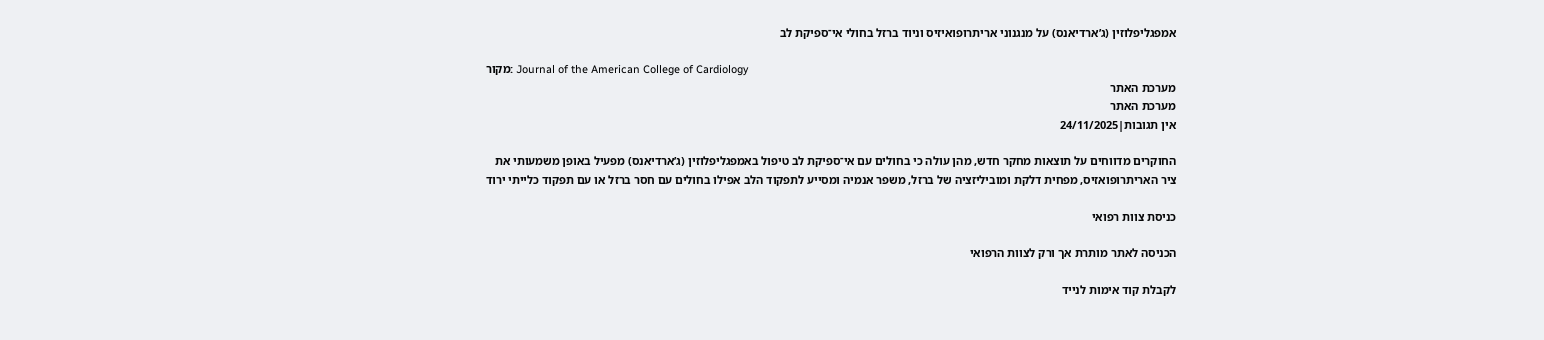אמפגליפלוזין (ג’ארדיאנס) על מנגנוני אריתרופואיזיס וניוד ברזל בחולי אי־ספיקת לב

מקור: Journal of the American College of Cardiology
מערכת האתר
מערכת האתר
אין תגובות|24/11/2025

החוקרים מדווחים על תוצאות מחקר חדש, מהן עולה כי בחולים עם אי־ספיקת לב טיפול באמפגליפלוזין (ג’ארדיאנס) מפעיל באופן משמעותי את ציר האריתרופואזיס, מפחית דלקת ומוביליזציה של ברזל, משפר אנמיה ומסייע לתפקוד הלב אפילו בחולים עם חסר ברזל או עם תפקוד כלייתי ירוד

כניסת צוות רפואי

הכניסה לאתר מותרת אך ורק לצוות הרפואי

לקבלת קוד אימות לנייד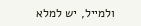ולמייל, יש למלא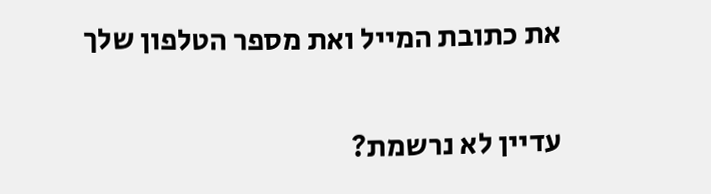את כתובת המייל ואת מספר הטלפון שלך

עדיין לא נרשמת?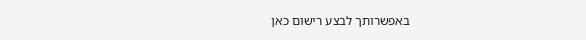באפשרותך לבצע רישום כאן